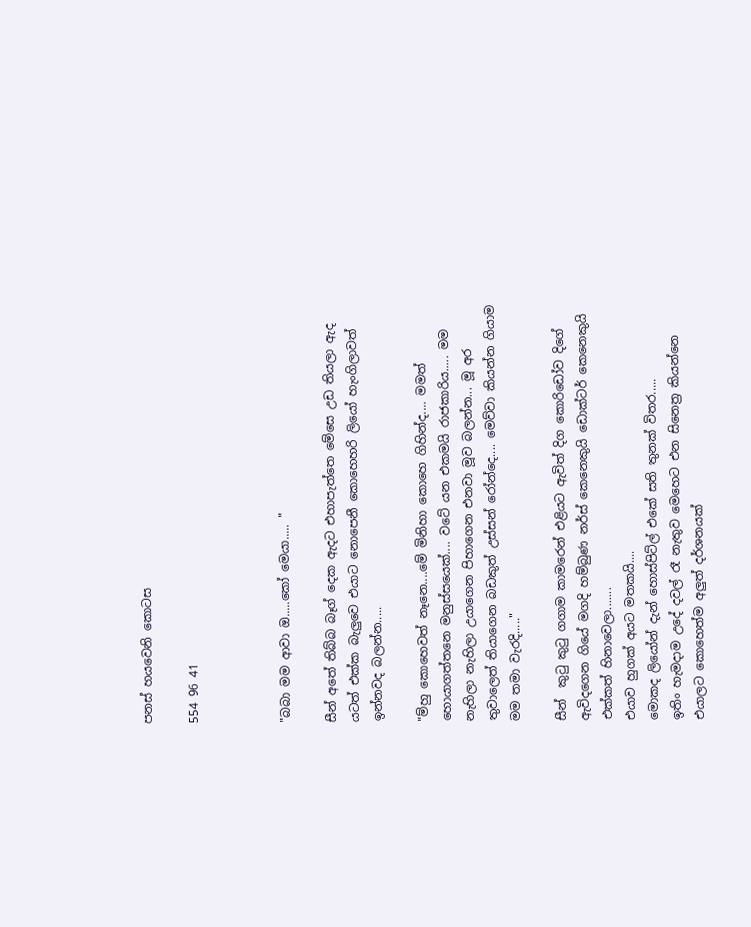පනස් හයවෙනි කොටස

554 96 41



"බබා මම ආවා ඔ.....කෝ මෙයා..... "

සීන් අතේ තිබ්බ බෑග් දෙක ඇදට එහාපැත්තෙ මේසෙ උඩ තියලා ඇද යටත් එක්ක බැලුවෙ එයාට නොපෙනී කොහෙහරි ලියෝ හැංගිලාවත් ඉන්නවද බලන්න.....

"ම්හු කොහෙවත් නෑනෙ....මේ මිනිහා කොහෙ ගිහින්ද.... මමත් හොයාගත්තනෙ මනුස්සයෙක්.... වටේ යන එකමයි රාජකාරිය..... මම නැහිලා නැහිලා උයාගෙන පිහාගෙන එනවා මූව බලන්න... මූ අර තුවාලෙත් තියාගෙන බඩකුත් උස්සන් රෝන්දෙ.... මෙව්වා කියන්න ගියාම මම තමා වැරදි....."

සීන්  කුටු කුටු ගගාම කාමරෙන් එළියට ඇවිත් දිග කොරිඩෝව දිගේ ඇවිදගෙන ගියේ මගදි හම්බුණ නර්ස් කෙනෙකුයි ඩොක්ටර් කෙනෙකුයි එක්කත් හිනාවෙලා.......
එයාව හුගක් අයට මතකයි....
මොකද ලියෝන් දැන් හොස්පිට්ල් එකේ සති තුනක් විතර.....
ඉතිං හැමදාම උදේ දවල් රෑ නැතුව මෙහෙට එන සිනෙත්‍ර කියන්නෙ එයාලට කොහෙත්ම අලුත් දර්ශනයක්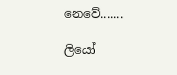නෙවේ.......

ලියෝ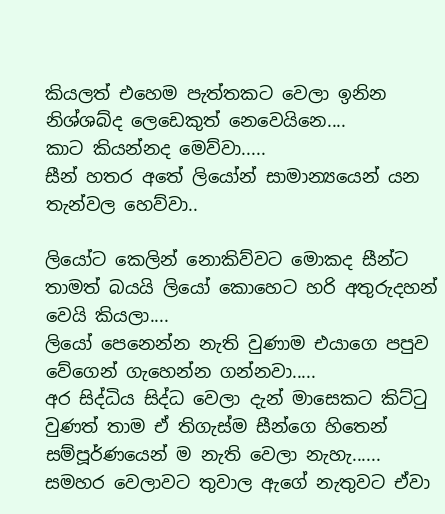කියලත් එහෙම පැත්තකට වෙලා ඉනින නිශ්ශබ්ද ලෙඩෙකුත් නෙවෙයිනෙ....
කාට කියන්නද මෙව්වා.....
සීන් හතර අතේ ලියෝන් සාමාන්‍යයෙන් යන තැන්වල හෙව්වා..

ලියෝට කෙලින් නොකිව්වට මොකද සීන්ට තාමත් බයයි ලියෝ කොහෙට හරි අතුරුදහන් වෙයි කියලා....
ලියෝ පෙනෙන්න නැති වුණාම එයාගෙ පපුව වේගෙන් ගැහෙන්න ගන්නවා.....
අර සිද්ධිය සිද්ධ වෙලා දැන් මාසෙකට කිට්ටු වුණත් තාම ඒ තිගැස්ම සීන්ගෙ හිතෙන් සම්පූර්ණයෙන් ම නැති වෙලා නැහැ......
සමහර වෙලාවට තුවාල ඇගේ නැතුවට ඒවා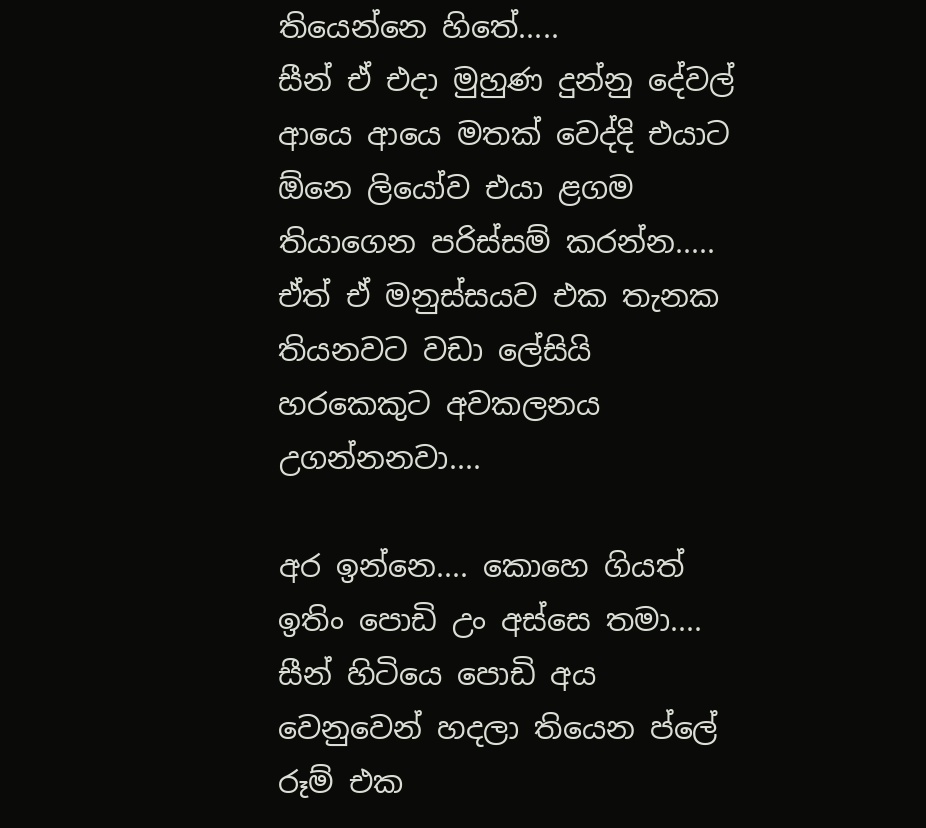තියෙන්නෙ හිතේ.....
සීන් ඒ එදා මුහුණ දුන්නු දේවල් ආයෙ ආයෙ මතක් වෙද්දි එයාට ඕනෙ ලියෝව එයා ළගම තියාගෙන පරිස්සම් කරන්න.....
ඒත් ඒ මනුස්සයව එක තැනක තියනවට වඩා ලේසියි හරකෙකුට අවකලනය උගන්නනවා....

අර ඉන්නෙ.... කොහෙ ගියත් ඉතිං පොඩි උං අස්සෙ තමා....
සීන් හිටියෙ පොඩි අය වෙනුවෙන් හදලා තියෙන ප්ලේ රූම් එක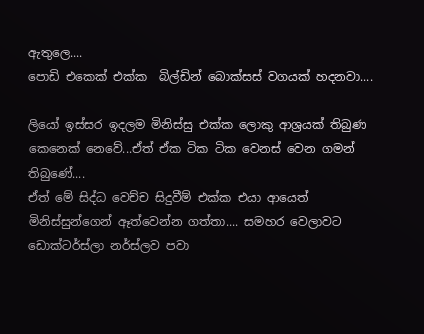ඇතුලෙ....
පොඩි එකෙක් එක්ක  බිල්ඩින් බොක්සස් වගයක් හදනවා....

ලියෝ ඉස්සර ඉදලම මිනිස්සු එක්ක ලොකු ආශ්‍රයක් තිබුණ කෙනෙක් නෙවේ...ඒත් ඒක ටික ටික වෙනස් වෙන ගමන් තිබුණේ....
ඒත් මේ සිද්ධ වෙච්ච සිදුවීම් එක්ක එයා ආයෙත් මිනිස්සුන්ගෙන් ඈත්වෙන්න ගත්තා.... සමහර වෙලාවට ඩොක්ටර්ස්ලා නර්ස්ලව පවා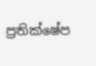ප්‍රතික්ෂේප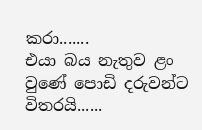කරා.......
එයා බය නැතුව ළං වුණේ පොඩි දරුවන්ට විතරයි......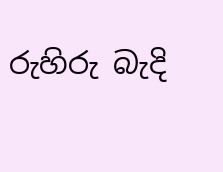රුහිරු බැදි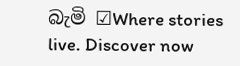බැමි ☑Where stories live. Discover now